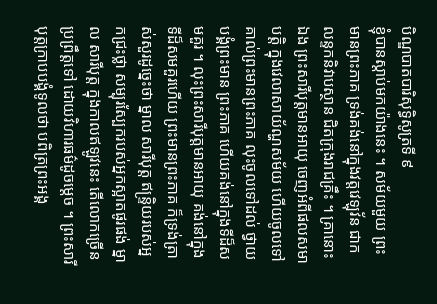បិណ្ឌបាតបារិសុទ្ធិសូត្រទី ៩
ខ្ញុំបានស្តាប់មកយ៉ាងនេះ ។ សម័យមួយ ព្រះមានព្រះភាគ ទ្រង់គង់នៅក្នុងវត្តវេឡុវ័ន ជាកលន្ទកនិវាបស្ថាន ជិតក្រុងរាជគ្រឹះ ។ គ្រានោះ ឯង ព្រះសារីបុត្តមានអាយុ ចេញអំពីផលសមាបត្តិ ក្នុងវេលាសាយ័ណ្ហសម័យ ហើយចូលទៅគាល់ព្រះមានព្រះភាគ លុះចូលទៅដល់ ថ្វាយបង្គំព្រះមាន ព្រះភាគ ហើយគង់នៅក្នុងទីដ៏សមគួរ ។ លុះព្រះសារីបុត្តមានអាយុ គង់នៅក្នុងទីដ៏សមគួរហើយ ព្រះមានព្រះភាគ ក៏ទ្រង់ត្រាស់សួរដូច្នេះថា ម្នាល សារីបុត្ត ឥន្ទ្រិយរបស់អ្នកជ្រះថ្លា សម្បុរស្បែករបស់អ្នកស្អាតផូរផង់ ម្នាល សារីបុត្ត ក្នុងកាលឥឡូវនេះ តើលោកច្រើនប្រព្រឹត្តទៅ ដោយវិហារធម៌ដូចម្តេច ។ ព្រះសារីបុត្តក្រាបបង្គំទូលថា បពិត្រព្រះអង្គ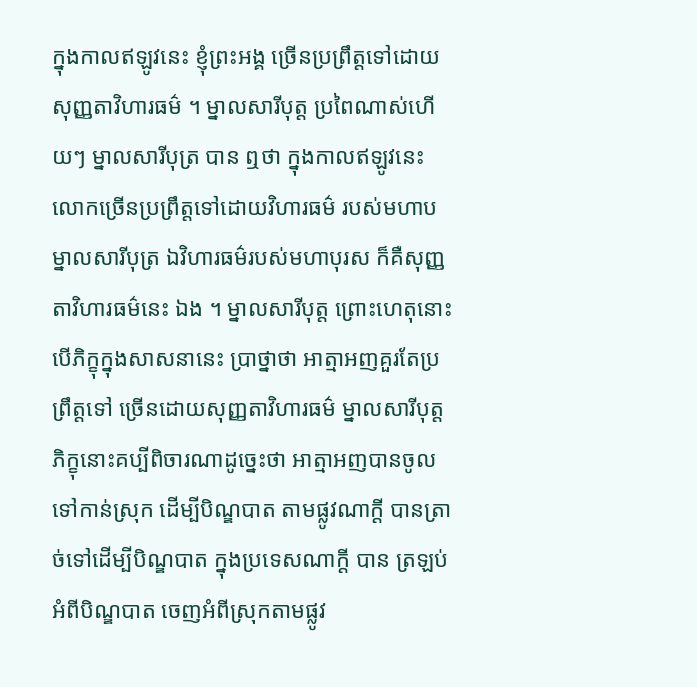ក្នុងកាលឥឡូវនេះ ខ្ញុំព្រះអង្គ ច្រើនប្រព្រឹត្តទៅដោយសុញ្ញតាវិហារធម៌ ។ ម្នាលសារីបុត្ត ប្រពៃណាស់ហើយៗ ម្នាលសារីបុត្រ បាន ឮថា ក្នុងកាលឥឡូវនេះ លោកច្រើនប្រព្រឹត្តទៅដោយវិហារធម៌ របស់មហាប ម្នាលសារីបុត្រ ឯវិហារធម៌របស់មហាបុរស ក៏គឺសុញ្ញតាវិហារធម៌នេះ ឯង ។ ម្នាលសារីបុត្ត ព្រោះហេតុនោះ បើភិក្ខុក្នុងសាសនានេះ ប្រាថ្នាថា អាត្មាអញគួរតែប្រព្រឹត្តទៅ ច្រើនដោយសុញ្ញតាវិហារធម៌ ម្នាលសារីបុត្ត ភិក្ខុនោះគប្បីពិចារណាដូច្នេះថា អាត្មាអញបានចូលទៅកាន់ស្រុក ដើម្បីបិណ្ឌបាត តាមផ្លូវណាក្តី បានត្រាច់ទៅដើម្បីបិណ្ឌបាត ក្នុងប្រទេសណាក្តី បាន ត្រឡប់អំពីបិណ្ឌបាត ចេញអំពីស្រុកតាមផ្លូវ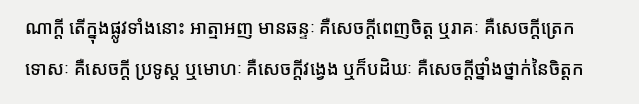ណាក្តី តើក្នុងផ្លូវទាំងនោះ អាត្មាអញ មានឆន្ទៈ គឺសេចក្តីពេញចិត្ត ឬរាគៈ គឺសេចក្តីត្រេក ទោសៈ គឺសេចក្តី ប្រទូស្ត ឬមោហៈ គឺសេចក្តីវង្វេង ឬក៏បដិឃៈ គឺសេចក្តីថ្នាំងថ្នាក់នៃចិត្តក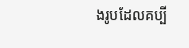ងរូបដែលគប្បី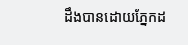ដឹងបានដោយភ្នែកដ